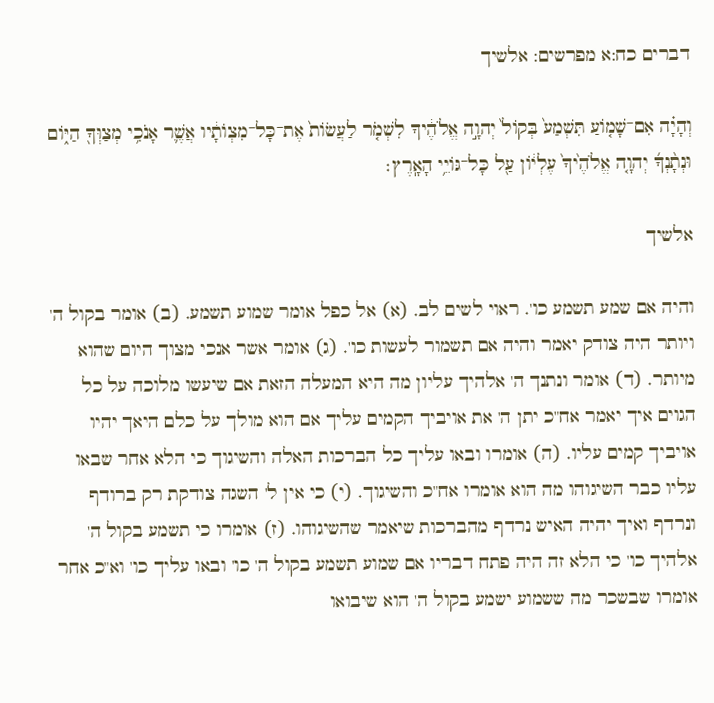דברים כח:א מפרשים: אלשיך

וְהָיָ֗ה אִם־שָׁמ֤וֹעַ תִּשְׁמַע֙ בְּקוֹל֙ יְהוָ֣ה אֱלֹהֶ֔יךָ לִשְׁמֹ֤ר לַעֲשׂוֹת֙ אֶת־כָּל־מִצְוֺתָ֔יו אֲשֶׁ֛ר אָנֹכִ֥י מְצַוְּךָ֖ הַיּ֑וֹם וּנְתָ֨נְךָ֜ יְהוָ֤ה אֱלֹהֶ֙יךָ֙ עֶלְי֔וֹן עַ֖ל כָּל־גּוֹיֵ֥י הָאָֽרֶץ׃

אלשיך

והיה אם שמע תשמע כו'. ראוי לשים לב. (א) אל כפל אומר שמוע תשמע. (ב) אומר בקול ה' ויותר היה צודק יאמר והיה אם תשמור לעשות כו'. (ג) אומר אשר אנכי מצוך היום שהוא מיותר. (ד) אומר ונתנך ה' אלהיך עליון מה היא המעלה הזאת אם שיעשו מלוכה על כל הגוים איך יאמר אח"כ יתן ה' את אויביך הקמים עליך אם הוא מולך על כלם היאך יהיו אויביך קמים עליו. (ה) אומרו ובאו עליך כל הברכות האלה והשיגוך כי הלא אחר שבאו עליו כבר השיגוהו מה הוא אומרו אח"כ והשיגוך. (י) כי אין ל' השגה צודקת רק ברודף ונרדף ואיך יהיה האיש נרדף מהברכות שיאמר שהשיגוהו. (ז) אומרו כי תשמע בקול ה' אלהיך כו' כי הלא זה היה פתח דבריו אם שמוע תשמע בקול ה' כו' ובאו עליך כו' וא"כ אחר אומרו שבשכר מה ששמוע ישמע בקול ה' הוא שיבואו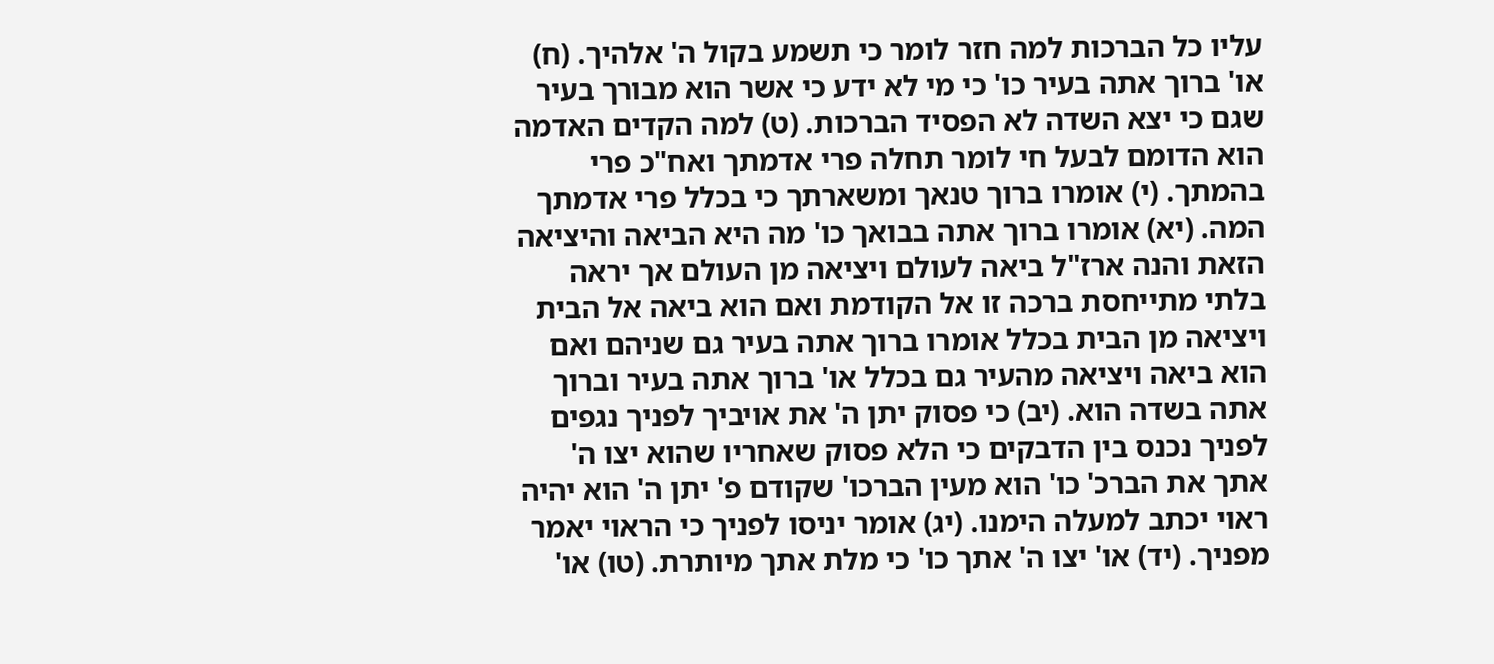עליו כל הברכות למה חזר לומר כי תשמע בקול ה' אלהיך. (ח) או' ברוך אתה בעיר כו' כי מי לא ידע כי אשר הוא מבורך בעיר שגם כי יצא השדה לא הפסיד הברכות. (ט) למה הקדים האדמה הוא הדומם לבעל חי לומר תחלה פרי אדמתך ואח"כ פרי בהמתך. (י) אומרו ברוך טנאך ומשארתך כי בכלל פרי אדמתך המה. (יא) אומרו ברוך אתה בבואך כו' מה היא הביאה והיציאה הזאת והנה ארז"ל ביאה לעולם ויציאה מן העולם אך יראה בלתי מתייחסת ברכה זו אל הקודמת ואם הוא ביאה אל הבית ויציאה מן הבית בכלל אומרו ברוך אתה בעיר גם שניהם ואם הוא ביאה ויציאה מהעיר גם בכלל או' ברוך אתה בעיר וברוך אתה בשדה הוא. (יב) כי פסוק יתן ה' את אויביך לפניך נגפים לפניך נכנס בין הדבקים כי הלא פסוק שאחריו שהוא יצו ה' אתך את הברכ' כו' הוא מעין הברכו' שקודם פ' יתן ה' הוא יהיה ראוי יכתב למעלה הימנו. (יג) אומר יניסו לפניך כי הראוי יאמר מפניך. (יד) או' יצו ה' אתך כו' כי מלת אתך מיותרת. (טו) או'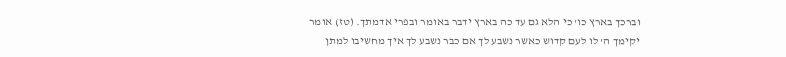וברכך בארץ כו' כי הלא גם עד כה בארץ ידבר באומר ובפרי אדמתך. (טז) אומר יקימך ה' לו לעם קדוש כאשר נשבע לך אם כבר נשבע לך איך מחשיבו למתן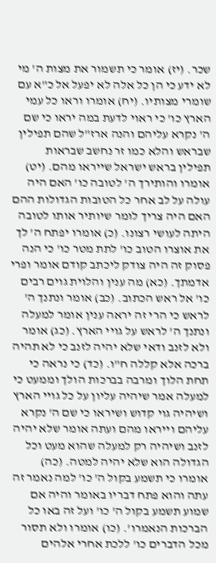שכר. (יז) אומר כי תשמור את מצות ה' מי לא ידע כי הן כל אלה לא יפעל אל כ"א עם שומרי מצותיו. (יח) אומרו וראו כל עמי הארץ כו' כי ראוי לדעת במה יראו כי שם ה' נקרא עליהם והנה ארז"ל שהם תפילין שבראש והלא כמו זר נחשב שבראות תפילין בראש ישראל שייראו מהם. (יט) אומרו והותירך ה' לטובה כו' האם היה עולה על לב אחר כל הטובות הגדולות ההם האם היה צריך לומר שיותיר אותו לטובה היתה לעושי רצונו. (כ) אומרו יפתח ה' לך את אוצרו הטוב כו' לתת מטר כו' כי הנה פסוק זה היה צודק ליכתב קודם אומר ופרי אדמתך. (כא) מה ענין והלוית גוים רבים כו' אל ראש הכתוב. (כב) אומר ונתנך ה' לראש כי הרי זה יראה ענין אומר למעלה ונתנך ה' לראש על גויי הארץ. (כג) אומר ולא לזנב ודאי שלא יהיה לזנב כי לא תהיה ברכה אלא קללה ח"ו. (כד) כי נראה כי תחת הלוך ומרבה בברכות הולך וממעט כי למעלה אמר שיהיה עליון על כל גויי הארץ ושיהיה גוי קדוש ושיראו כי שם ה' נקרא עליהם וייראו מהם ועתה אומר שלא יהיה לזנב ושיהיה רק למעלה שהוא מעט וכל הגדולה הוא שלא יהיה למטה. (כה) אומרו כי תשמע בקול ה' כו' למה נאמר זה עתה והוא פתח דבריו באומר והיה אם שמוע תשמע בקול ה' כו' ועל זה באו כל הברכות הנאמרו'. (כו) אומרו ולא תסור מכל הדברים כו' ללכת אחרי אלהים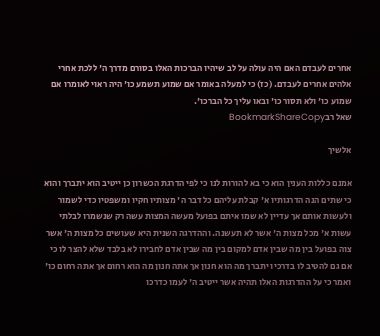אחרים לעבדם האם היה עולה על לב שיהיו הברכות האלו בסורם מדרך ה' ללכת אחרי אלהים אחרים לעבדם. (כז) כי למעלה באומר אם שמוע תשמע כו' היה ראוי לאומרו אם שמוע כו' ולא תסור כו' ובאו עליך כל הברכו'.
שאל רבBookmarkShareCopy

אלשיך

אמנם כללות הענין הוא כי בא להורות לנו כי לפי הדרגת הכשרון כן ייטיב הוא יתברך והוא כי שתים הנה הדרגותיו א' קבלת עליהם כל דבר ה' מצותיו חקיו ומשפטיו כדי לשמור ולעשות אותם אך עדיין לא שמו איתם בפועל מעשה המצות עשה רק שנשמרו לבלתי עשות א' מכל מצות ה' אשר לא תעשנה. וההדרגה השנית היא שעושים כל מצות ה' אשר צוה בפועל בין מה שבין אדם למקום בין מה שבין אדם לחבירו לא בלבד שלא להצר לו כי אם גם להטיב לו בדרכיו יתברך מה הוא חנון אך אתה חנון מה הוא רחום אך אתה רחום כו' ואמר כי על ההדרגות האלו תהיה אשר ייטיב ה' לעמו כדרכו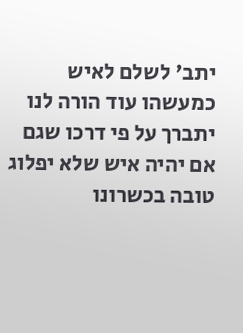יתב' לשלם לאיש כמעשהו עוד הורה לנו יתברך על פי דרכו שגם אם יהיה איש שלא יפלוג טובה בכשרונו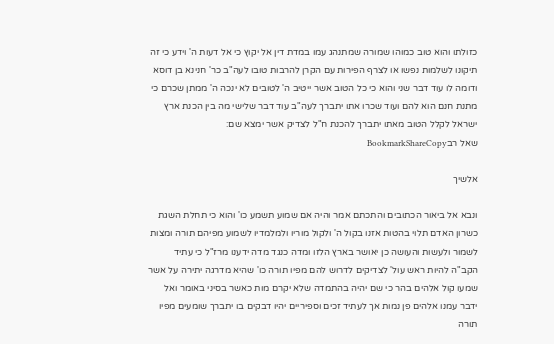כזולתו והוא טוב כמוהו שמורה שמתנהג עמו במדת דין אל יקוץ כי אל דעות ה' וידע כי זה תיקונו לשלמות נפשו או לצרף הפירות עם הקרן להרבות טובו לעה"ב כר' חנינא בן דוסא ודומה לו עוד דבר שני והוא כי כל הטוב אשר ייטיב ה' לטובים לא ינכה ה' ממתן שכרם כי מתנת חנם הוא להם ועוד שכרו אתו יתברך לעה"ב עוד דבר שלישי מה בין הכנת ארץ ישראל לקלל הטוב מאתו יתברך להכנת ח"ל לצדיק אשר ימצא שם:
שאל רבBookmarkShareCopy

אלשיך

ונבא אל ביאור הכתובים והתכתם אמר והיה אם שמוע תשמע כו' והוא כי תחלת השגת כשרון האדם תלוי בהטות אזנו בקול ה' ולקול מוריו ולמלמדיו לשמוע מפיהם תורה ומצות לשמור ולעשות והעושה כן יאושר בארץ הלזו ומדה כנגד מדה ידענו מרז"ל כי עתיד הקב"ה להיות ראש עול' לצדיקים לדרוש להם מפיו תורה כו' שהיא מדרגה יתירה על אשר שמעו קול אלהים בהר כי שם יהיה בהתמדה שלא יקרם מות כאשר בסיני באומר ואל ידבר עמנו אלהים פן נמות אך לעתיד זכים וספיריים יהיו דבקים בו יתברך שומעים מפיו תורה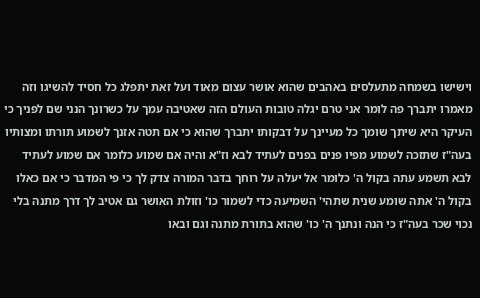וישישו בשמחה מתעלסים באהבים שהוא אושר עצום מאוד ועל זאת יתפלג כל חסיד להשיגו וזה מאמרו יתברך פה לומר אני טרם יגלה טובות העולם הזה שאטיבה עמך על כשרונך הנני שם לפניך כי העיקר היא שיתך שומך כל מעיינך על דבקותו יתברך שהוא כי אם תטה אזנך לשמוע תורתו ומצותיו בעה"ז שתזכה לשמוע מפיו פנים בפנים לעתיד לבא וז"א והיה אם שמוע כלומר אם שמוע לעתיד לבא תשמע עתה בקול ה' כלומר אל יעלה על רוחך בדבר המורה צדק לך כי פי המדבר כי אם כאלו בקול ה' אתה שומע שנית שתהי' השמיעה כדי לשמור כו' וזולת האושר גם אטיב לך דרך מתנה בלי נכוי שכר בעה"ז כי הנה ונתנך ה' כו' שהוא בתורת מתנה וגם ובאו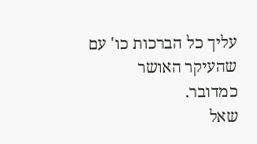עליך כל הברכות כו' עם שהעיקר האושר כמדובר.
שאל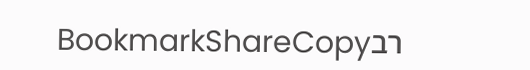רבBookmarkShareCopy